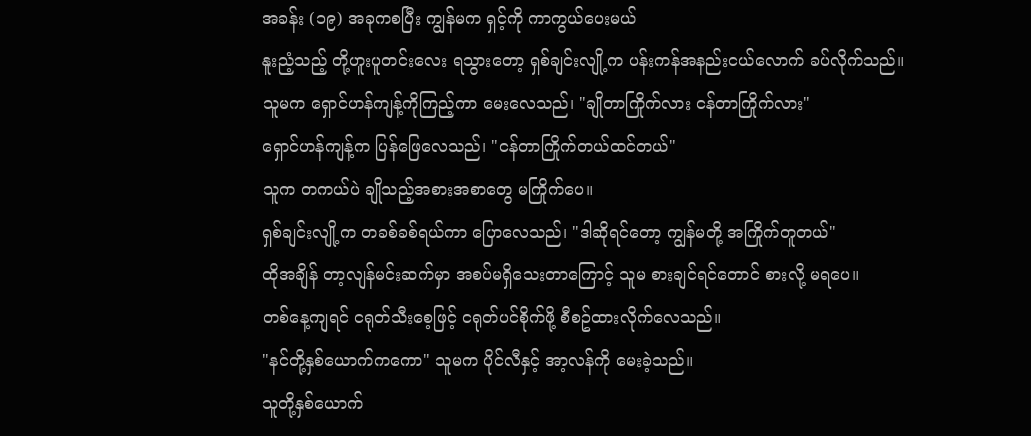အခန်း (၁၉) အခုကစပြီး ကျွန်မက ရှင့်ကို ကာကွယ်ပေးမယ်
နူးညံ့သည့် တို့ဟူးပူတင်းလေး ရသွားတော့ ရှစ်ချင်းလျို့က ပန်းကန်အနည်းငယ်လောက် ခပ်လိုက်သည်။
သူမက ရှောင်ဟန်ကျန့်ကိုကြည့်ကာ မေးလေသည်၊ "ချိုတာကြိုက်လား ငန်တာကြိုက်လား"
ရှောင်ဟန်ကျန့်က ပြန်ဖြေလေသည်၊ "ငန်တာကြိုက်တယ်ထင်တယ်"
သူက တကယ်ပဲ ချိုသည့်အစားအစာတွေ မကြိုက်ပေ။
ရှစ်ချင်းလျို့က တခစ်ခစ်ရယ်ကာ ပြောလေသည်၊ "ဒါဆိုရင်တော့ ကျွန်မတို့ အကြိုက်တူတယ်"
ထိုအချိန် တာ့လျန်မင်းဆက်မှာ အစပ်မရှိသေးတာကြောင့် သူမ စားချင်ရင်တောင် စားလို့ မရပေ။
တစ်နေ့ကျရင် ငရုတ်သီးစေ့ဖြင့် ငရုတ်ပင်စိုက်ဖို့ စီစဥ်ထားလိုက်လေသည်။
"နင်တို့နှစ်ယောက်ကကော" သူမက ပိုင်လီနှင့် အာ့လန်ကို မေးခဲ့သည်။
သူတို့နှစ်ယောက်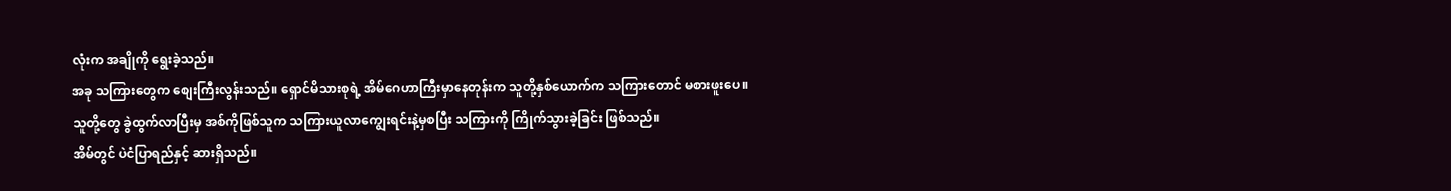လုံးက အချိုကို ရွေးခဲ့သည်။
အခု သကြားတွေက စျေးကြီးလွန်းသည်။ ရှောင်မိသားစုရဲ့ အိမ်ဂေဟာကြီးမှာနေတုန်းက သူတို့နှစ်ယောက်က သကြားတောင် မစားဖူးပေ။
သူတို့တွေ ခွဲထွက်လာပြီးမှ အစ်ကိုဖြစ်သူက သကြားယူလာကျွေးရင်းနဲ့မှစပြီး သကြားကို ကြိုက်သွားခဲ့ခြင်း ဖြစ်သည်။
အိမ်တွင် ပဲငံပြာရည်နှင့် ဆားရှိသည်။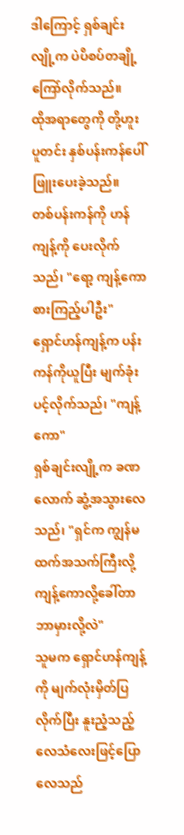ဒါကြောင့် ရှစ်ချင်းလျို့က ပဲပိစပ်တချို့ ကြော်လိုက်သည်။
ထိုအရာတွေကို တို့ဟူးပူတင်း နှစ်ပန်းကန်ပေါ် ဖြူးပေးခဲ့သည်။
တစ်ပန်းကန်ကို ဟန်ကျန့်ကို ပေးလိုက်သည်၊ "ရော့ ကျန့်ကော စားကြည့်ပါဦး"
ရှောင်ဟန်ကျန့်က ပန်းကန်ကိုယူပြီး မျက်ခုံးပင့်လိုက်သည်၊ "ကျန့်ကော"
ရှစ်ချင်းလျို့က ခဏလောက် ဆွံ့အသွားလေသည်၊ "ရှင်က ကျွန်မထက်အသက်ကြီးလို့ ကျန့်ကောလို့ခေါ်တာ ဘာမှားလို့လဲ"
သူမက ရှောင်ဟန်ကျန့်ကို မျက်လုံးမှိတ်ပြလိုက်ပြီး နူးညံ့သည့် လေသံလေးဖြင့်ပြောလေသည်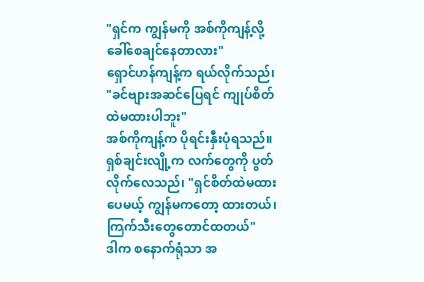"ရှင်က ကျွန်မကို အစ်ကိုကျန့်လို့ ခေါ်စေချင်နေတာလား"
ရှောင်ဟန်ကျန့်က ရယ်လိုက်သည်၊ "ခင်ဗျားအဆင်ပြေရင် ကျုပ်စိတ်ထဲမထားပါဘူး"
အစ်ကိုကျန့်က ပိုရင်းနှီးပုံရသည်။
ရှစ်ချင်းလျို့က လက်တွေကို ပွတ်လိုက်လေသည်၊ "ရှင်စိတ်ထဲမထားပေမယ့် ကျွန်မကတော့ ထားတယ်၊ ကြက်သီးတွေတောင်ထတယ်"
ဒါက စနောက်ရုံသာ အ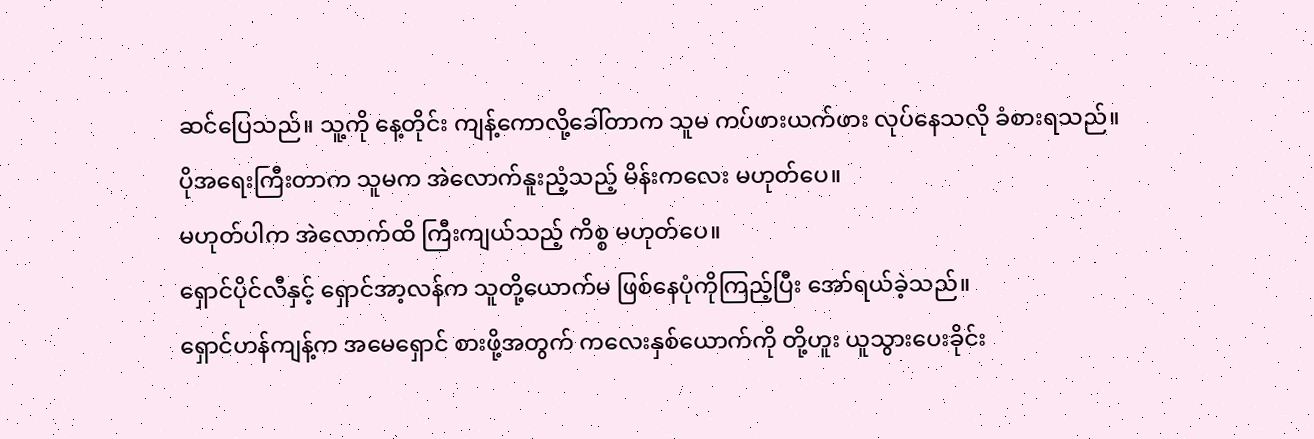ဆင်ပြေသည်။ သူ့ကို နေ့တိုင်း ကျန့်ကောလို့ခေါ်တာက သူမ ကပ်ဖားယက်ဖား လုပ်နေသလို ခံစားရသည်။
ပိုအရေးကြီးတာက သူမက အဲလောက်နူးညံ့သည့် မိန်းကလေး မဟုတ်ပေ။
မဟုတ်ပါက အဲလောက်ထိ ကြီးကျယ်သည့် ကိစ္စ မဟုတ်ပေ။
ရှောင်ပိုင်လီနှင့် ရှောင်အာ့လန်က သူတို့ယောက်မ ဖြစ်နေပုံကိုကြည့်ပြီး အော်ရယ်ခဲ့သည်။
ရှောင်ဟန်ကျန့်က အမေရှောင် စားဖို့အတွက် ကလေးနှစ်ယောက်ကို တို့ဟူး ယူသွားပေးခိုင်း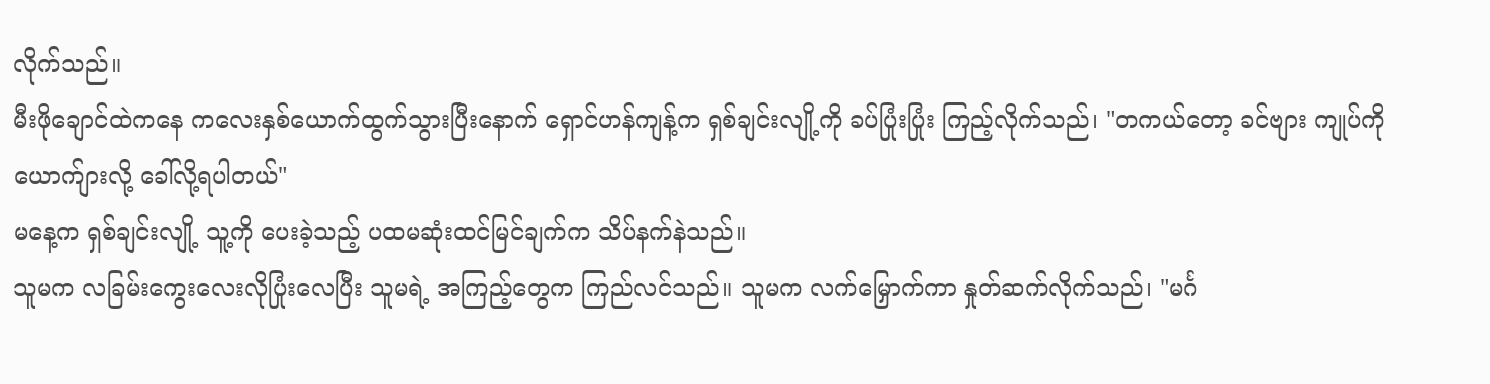လိုက်သည်။
မီးဖိုချောင်ထဲကနေ ကလေးနှစ်ယောက်ထွက်သွားပြီးနောက် ရှောင်ဟန်ကျန့်က ရှစ်ချင်းလျို့ကို ခပ်ပြုံးပြုံး ကြည့်လိုက်သည်၊ "တကယ်တော့ ခင်ဗျား ကျုပ်ကို ယောက်ျားလို့ ခေါ်လို့ရပါတယ်"
မနေ့က ရှစ်ချင်းလျို့ သူ့ကို ပေးခဲ့သည့် ပထမဆုံးထင်မြင်ချက်က သိပ်နက်နဲသည်။
သူမက လခြမ်းကွေးလေးလိုပြုံးလေပြီး သူမရဲ့ အကြည့်တွေက ကြည်လင်သည်။ သူမက လက်မြှောက်ကာ နှုတ်ဆက်လိုက်သည်၊ "မင်္ဂ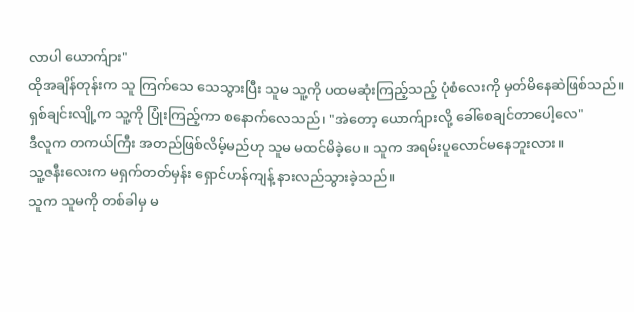လာပါ ယောက်ျား"
ထိုအချိန်တုန်းက သူ ကြက်သေ သေသွားပြီး သူမ သူ့ကို ပထမဆုံးကြည့်သည့် ပုံစံလေးကို မှတ်မိနေဆဲဖြစ်သည်။
ရှစ်ချင်းလျို့က သူ့ကို ပြုံးကြည့်ကာ စနောက်လေသည်၊ "အဲတော့ ယောက်ျားလို့ ခေါ်စေချင်တာပေါ့လေ"
ဒီလူက တကယ်ကြီး အတည်ဖြစ်လိမ့်မည်ဟု သူမ မထင်မိခဲ့ပေ။ သူက အရမ်းပူလောင်မနေဘူးလား။
သူ့ဇနီးလေးက မရှက်တတ်မှန်း ရှောင်ဟန်ကျန့် နားလည်သွားခဲ့သည်။
သူက သူမကို တစ်ခါမှ မ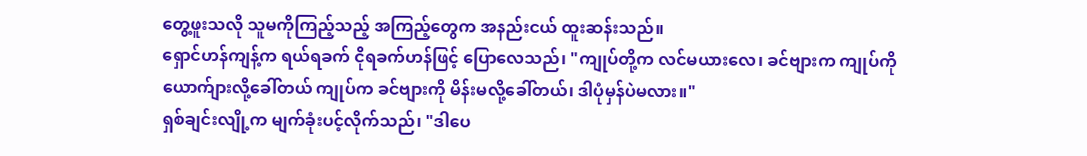တွေ့ဖူးသလို သူမကိုကြည့်သည့် အကြည့်တွေက အနည်းငယ် ထူးဆန်းသည်။
ရှောင်ဟန်ကျန့်က ရယ်ရခက် ငိုရခက်ဟန်ဖြင့် ပြောလေသည်၊ "ကျုပ်တို့က လင်မယားလေ၊ ခင်ဗျားက ကျုပ်ကို ယောက်ျားလို့ခေါ်တယ် ကျုပ်က ခင်ဗျားကို မိန်းမလို့ခေါ်တယ်၊ ဒါပုံမှန်ပဲမလား။"
ရှစ်ချင်းလျို့က မျက်ခုံးပင့်လိုက်သည်၊ "ဒါပေ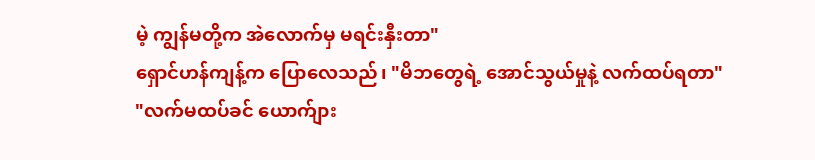မဲ့ ကျွန်မတို့က အဲလောက်မှ မရင်းနှီးတာ"
ရှောင်ဟန်ကျန့်က ပြောလေသည်၊ "မိဘတွေရဲ့ အောင်သွယ်မှုနဲ့ လက်ထပ်ရတာ"
"လက်မထပ်ခင် ယောက်ျား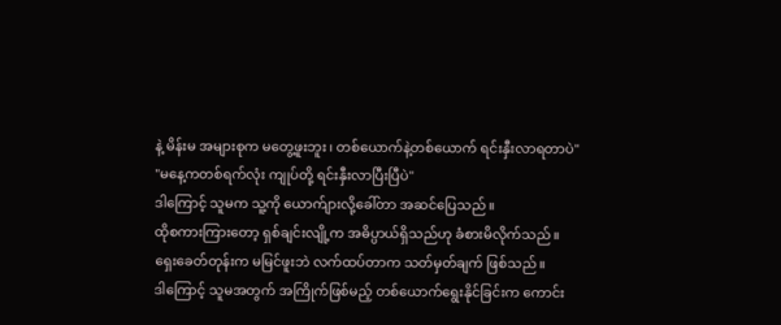နဲ့ မိန်းမ အများစုက မတွေ့ဖူးဘူး၊ တစ်ယောက်နဲ့တစ်ယောက် ရင်းနှီးလာရတာပဲ"
"မနေ့ကတစ်ရက်လုံး ကျုပ်တို့ ရင်းနှီးလာပြီးပြီပဲ"
ဒါကြောင့် သူမက သူ့ကို ယောက်ျားလို့ခေါ်တာ အဆင်ပြေသည်။
ထိုစကားကြားတော့ ရှစ်ချင်းလျို့က အဓိပ္ပာယ်ရှိသည်ဟု ခံစားမိလိုက်သည်။
ရှေးခေတ်တုန်းက မမြင်ဖူးဘဲ လက်ထပ်တာက သတ်မှတ်ချက် ဖြစ်သည်။
ဒါကြောင့် သူမအတွက် အကြိုက်ဖြစ်မည့် တစ်ယောက်ရွေးနိုင်ခြင်းက ကောင်း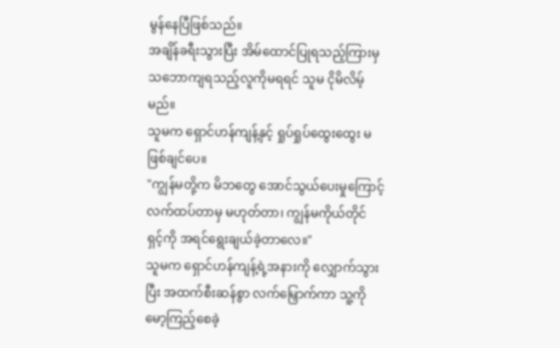မွန်နေပြီဖြစ်သည်။
အချိန်ခရီးသွားပြီး အိမ်ထောင်ပြုရသည့်ကြားမှ သဘောကျရသည့်လူကိုမရရင် သူမ ငိုမိလိမ့်မည်။
သူမက ရှောင်ဟန်ကျန့်နှင့် ရှုပ်ရှုပ်ထွေးထွေး မဖြစ်ချင်ပေ။
"ကျွန်မတို့က မိဘတွေ အောင်သွယ်ပေးမှုကြောင့် လက်ထပ်တာမှ မဟုတ်တာ၊ ကျွန်မကိုယ်တိုင် ရှင့်ကို အရင်ရွေးချယ်ခဲ့တာလေ။"
သူမက ရှောင်ဟန်ကျန့်ရဲ့အနားကို လျှောက်သွားပြီး အထက်စီးဆန်စွာ လက်မြှောက်ကာ သူ့ကိုမော့ကြည့်စေခဲ့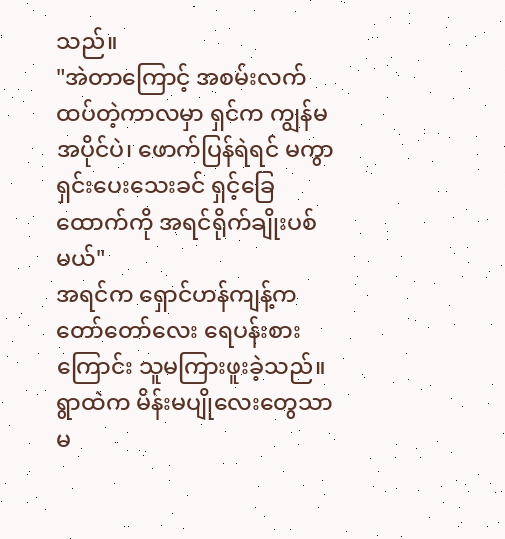သည်။
"အဲတာကြောင့် အစမ်းလက်ထပ်တဲ့ကာလမှာ ရှင်က ကျွန်မ အပိုင်ပဲ၊ ဖောက်ပြန်ရဲရင် မကွာရှင်းပေးသေးခင် ရှင့်ခြေထောက်ကို အရင်ရိုက်ချိုးပစ်မယ်"
အရင်က ရှောင်ဟန်ကျန့်က တော်တော်လေး ရေပန်းစားကြောင်း သူမကြားဖူးခဲ့သည်။
ရွာထဲက မိန်းမပျိုလေးတွေသာမ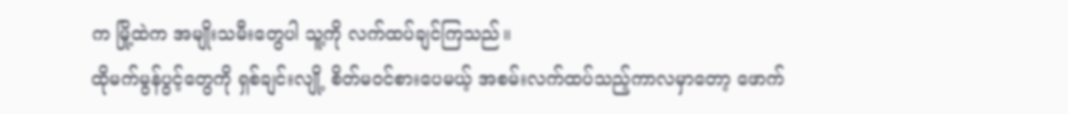က မြို့ထဲက အမျိုးသမီးတွေပါ သူ့ကို လက်ထပ်ချင်ကြသည်။
ထိုမက်မွန်ပွင့်တွေကို ရှစ်ချင်းလျို့ စိတ်မဝင်စားပေမယ့် အစမ်းလက်ထပ်သည့်ကာလမှာတော့ ဖောက်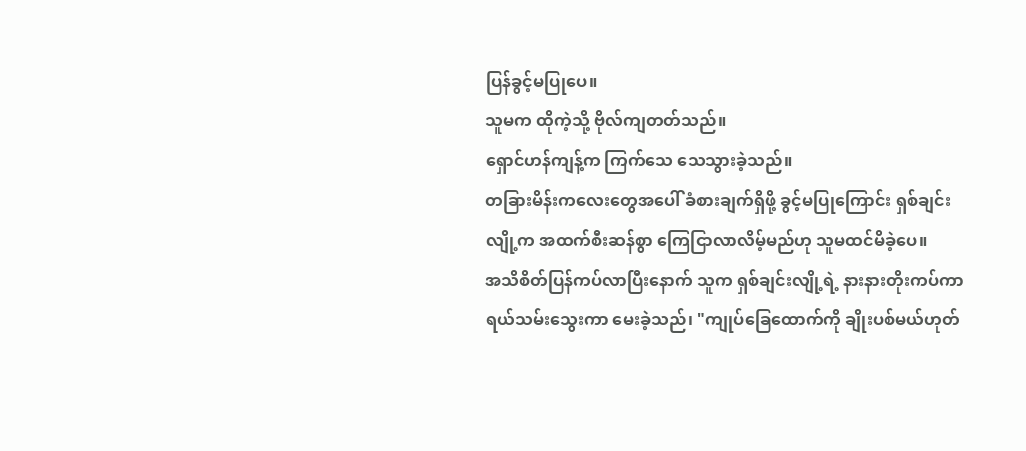ပြန်ခွင့်မပြုပေ။
သူမက ထိုကဲ့သို့ ဗိုလ်ကျတတ်သည်။
ရှောင်ဟန်ကျန့်က ကြက်သေ သေသွားခဲ့သည်။
တခြားမိန်းကလေးတွေအပေါ် ခံစားချက်ရှိဖို့ ခွင့်မပြုကြောင်း ရှစ်ချင်းလျို့က အထက်စီးဆန်စွာ ကြေငြာလာလိမ့်မည်ဟု သူမထင်မိခဲ့ပေ။
အသိစိတ်ပြန်ကပ်လာပြီးနောက် သူက ရှစ်ချင်းလျို့ရဲ့ နားနားတိုးကပ်ကာ ရယ်သမ်းသွေးကာ မေးခဲ့သည်၊ "ကျုပ်ခြေထောက်ကို ချိုးပစ်မယ်ဟုတ်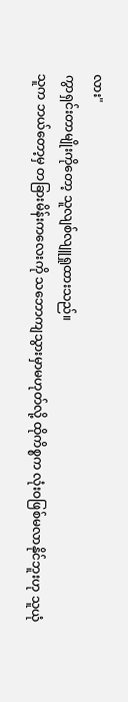လား"
ကွာရှင်းတာမျိုးကိုတော့ သူလျစ်လျူရှုထားသည်။
သူက ဘယ်တော့မှ တခြားမိန်းကလေးကို သဘောကျသွားမှာမဟုတ်လို့ ထိုကိစ္စက လုံးဝဖြစ်မလာနိုင်ဘူးဟု သူယုံ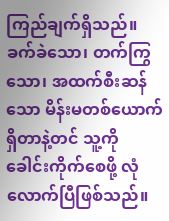ကြည်ချက်ရှိသည်။
ခက်ခဲသော၊ တက်ကြွသော၊ အထက်စီးဆန်သော မိန်းမတစ်ယောက်ရှိတာနဲ့တင် သူ့ကို ခေါင်းကိုက်စေဖို့ လုံလောက်ပြီဖြစ်သည်။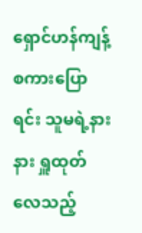ရှောင်ဟန်ကျန့် စကားပြောရင်း သူမရဲ့နားနား ရှူထုတ်လေသည့်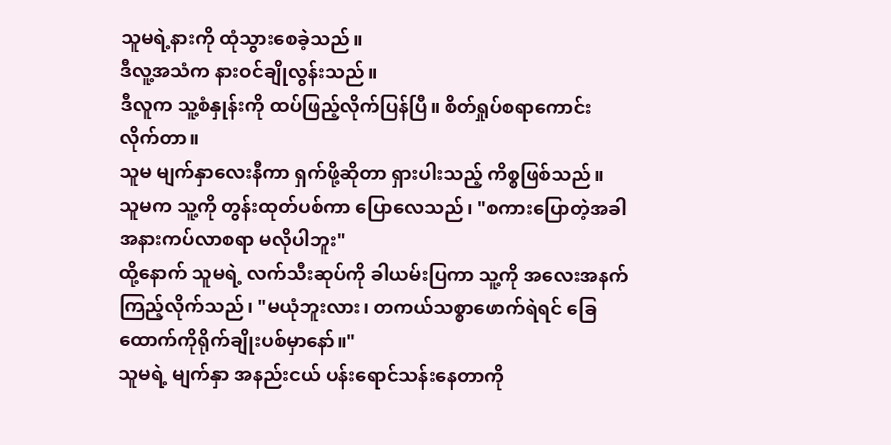သူမရဲ့နားကို ထုံသွားစေခဲ့သည်။
ဒီလူ့အသံက နားဝင်ချိုလွန်းသည်။
ဒီလူက သူ့စံနှုန်းကို ထပ်ဖြည့်လိုက်ပြန်ပြီ။ စိတ်ရှုပ်စရာကောင်းလိုက်တာ။
သူမ မျက်နှာလေးနီကာ ရှက်ဖို့ဆိုတာ ရှားပါးသည့် ကိစ္စဖြစ်သည်။
သူမက သူ့ကို တွန်းထုတ်ပစ်ကာ ပြောလေသည်၊ "စကားပြောတဲ့အခါ အနားကပ်လာစရာ မလိုပါဘူး"
ထို့နောက် သူမရဲ့ လက်သီးဆုပ်ကို ခါယမ်းပြကာ သူ့ကို အလေးအနက် ကြည့်လိုက်သည်၊ "မယုံဘူးလား၊ တကယ်သစ္စာဖောက်ရဲရင် ခြေထောက်ကိုရိုက်ချိုးပစ်မှာနော်။"
သူမရဲ့ မျက်နှာ အနည်းငယ် ပန်းရောင်သန်းနေတာကို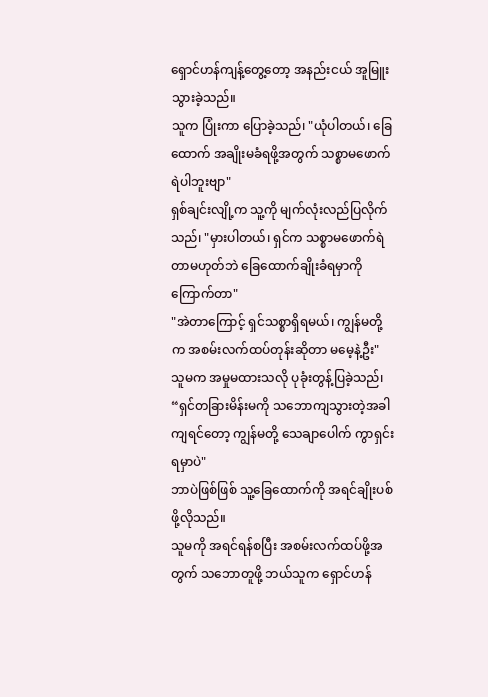ရှောင်ဟန်ကျန့်တွေ့တော့ အနည်းငယ် အူမြူးသွားခဲ့သည်။
သူက ပြုံးကာ ပြောခဲ့သည်၊ "ယုံပါတယ်၊ ခြေထောက် အချိုးမခံရဖို့အတွက် သစ္စာမဖောက်ရဲပါဘူးဗျာ"
ရှစ်ချင်းလျို့က သူ့ကို မျက်လုံးလည်ပြလိုက်သည်၊ "မှားပါတယ်၊ ရှင်က သစ္စာမဖောက်ရဲတာမဟုတ်ဘဲ ခြေထောက်ချိုးခံရမှာကို ကြောက်တာ"
"အဲတာကြောင့် ရှင်သစ္စာရှိရမယ်၊ ကျွန်မတို့က အစမ်းလက်ထပ်တုန်းဆိုတာ မမေ့နဲ့ဦး"
သူမက အမှုမထားသလို ပုခုံးတွန့်ပြခဲ့သည်၊ “ရှင်တခြားမိန်းမကို သဘောကျသွားတဲ့အခါကျရင်တော့ ကျွန်မတို့ သေချာပေါက် ကွာရှင်းရမှာပဲ"
ဘာပဲဖြစ်ဖြစ် သူ့ခြေထောက်ကို အရင်ချိုးပစ်ဖို့လိုသည်။
သူမကို အရင်ရန်စပြီး အစမ်းလက်ထပ်ဖို့အတွက် သဘောတူဖို့ ဘယ်သူက ရှောင်ဟန်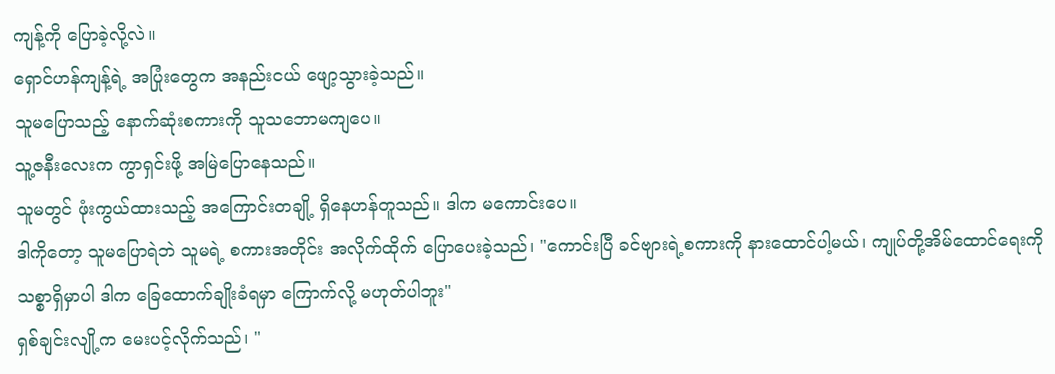ကျန့်ကို ပြောခဲ့လို့လဲ။
ရှောင်ဟန်ကျန့်ရဲ့ အပြုံးတွေက အနည်းငယ် ဖျော့သွားခဲ့သည်။
သူမပြောသည့် နောက်ဆုံးစကားကို သူသဘောမကျပေ။
သူ့ဇနီးလေးက ကွာရှင်းဖို့ အမြဲပြောနေသည်။
သူမတွင် ဖုံးကွယ်ထားသည့် အကြောင်းတချို့ ရှိနေဟန်တူသည်။ ဒါက မကောင်းပေ။
ဒါကိုတော့ သူမပြောရဲဘဲ သူမရဲ့ စကားအတိုင်း အလိုက်ထိုက် ပြောပေးခဲ့သည်၊ "ကောင်းပြီ ခင်ဗျားရဲ့စကားကို နားထောင်ပါ့မယ်၊ ကျုပ်တို့အိမ်ထောင်ရေးကို သစ္စာရှိမှာပါ ဒါက ခြေထောက်ချိုးခံရမှာ ကြောက်လို့ မဟုတ်ပါဘူး"
ရှစ်ချင်းလျို့က မေးပင့်လိုက်သည်၊ "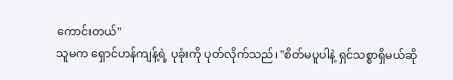ကောင်းတယ်"
သူမက ရှောင်ဟန်ကျန့်ရဲ့ ပုခုံးကို ပုတ်လိုက်သည်၊ "စိတ်မပူပါနဲ့ ရှင်သစ္စာရှိမယ်ဆို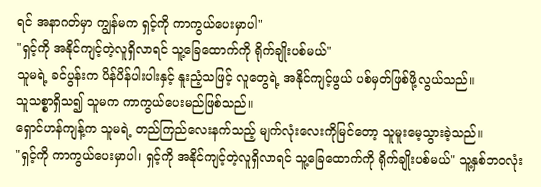ရင် အနာဂတ်မှာ ကျွန်မက ရှင့်ကို ကာကွယ်ပေးမှာပါ"
"ရှင့်ကို အနိုင်ကျင့်တဲ့လူရှိလာရင် သူ့ခြေထောက်ကို ရိုက်ချိုးပစ်မယ်"
သူမရဲ့ ခင်ပွန်းက ပိန်ပိန်ပါးပါးနှင့် နူးညံ့သဖြင့် လူတွေရဲ့ အနိုင်ကျင့်ဖွယ် ပစ်မှတ်ဖြစ်ဖို့လွယ်သည်။
သူသစ္စာရှိသ၍ သူမက ကာကွယ်ပေးမည်ဖြစ်သည်။
ရှောင်ဟန်ကျန့်က သူမရဲ့ တည်ကြည်လေးနက်သည့် မျက်လုံးလေးကိုမြင်တော့ သူမူးမေ့သွားခဲ့သည်။
"ရှင့်ကို ကာကွယ်ပေးမှာပါ၊ ရှင့်ကို အနိုင်ကျင့်တဲ့လူရှိလာရင် သူ့ခြေထောက်ကို ရိုက်ချိုးပစ်မယ်" သူ့နှစ်ဘဝလုံး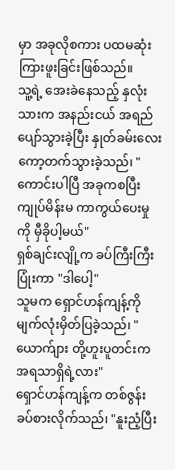မှာ အခုလိုစကား ပထမဆုံး ကြားဖူးခြင်းဖြစ်သည်။
သူ့ရဲ့ အေးခဲနေသည့် နှလုံးသားက အနည်းငယ် အရည်ပျော်သွားခဲ့ပြီး နှုတ်ခမ်းလေး ကော့တက်သွားခဲ့သည်၊ "ကောင်းပါပြီ အခုကစပြီး ကျုပ်မိန်းမ ကာကွယ်ပေးမှုကို မှီခိုပါ့မယ်"
ရှစ်ချင်းလျို့က ခပ်ကြီးကြီးပြုံးကာ "ဒါပေါ့"
သူမက ရှောင်ဟန်ကျန့်ကို မျက်လုံးမှိတ်ပြခဲ့သည်၊ "ယောက်ျား တို့ဟူးပူတင်းက အရသာရှိရဲ့လား"
ရှောင်ဟန်ကျန့်က တစ်ဇွန်းခပ်စားလိုက်သည်၊ "နူးညံ့ပြီး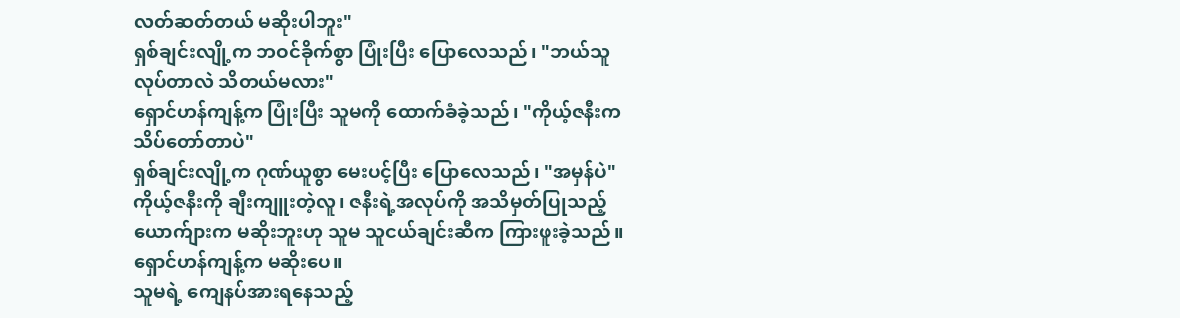လတ်ဆတ်တယ် မဆိုးပါဘူး"
ရှစ်ချင်းလျို့က ဘဝင်ခိုက်စွာ ပြုံးပြီး ပြောလေသည်၊ "ဘယ်သူလုပ်တာလဲ သိတယ်မလား"
ရှောင်ဟန်ကျန့်က ပြုံးပြီး သူမကို ထောက်ခံခဲ့သည်၊ "ကိုယ့်ဇနီးက သိပ်တော်တာပဲ"
ရှစ်ချင်းလျို့က ဂုဏ်ယူစွာ မေးပင့်ပြီး ပြောလေသည်၊ "အမှန်ပဲ"
ကိုယ့်ဇနီးကို ချီးကျူးတဲ့လူ၊ ဇနီးရဲ့အလုပ်ကို အသိမှတ်ပြုသည့်ယောက်ျားက မဆိုးဘူးဟု သူမ သူငယ်ချင်းဆီက ကြားဖူးခဲ့သည်။
ရှောင်ဟန်ကျန့်က မဆိုးပေ။
သူမရဲ့ ကျေနပ်အားရနေသည့်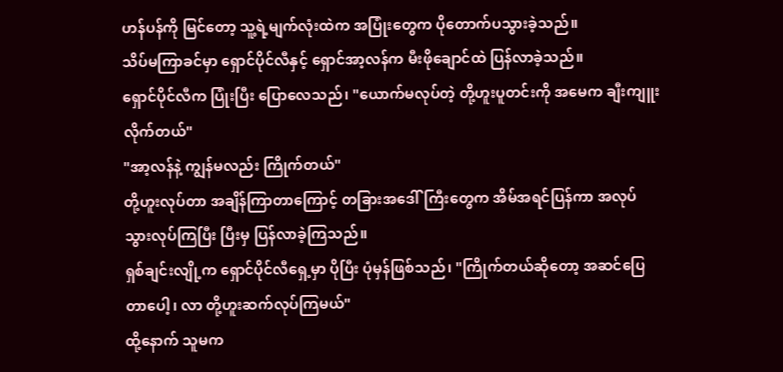ဟန်ပန်ကို မြင်တော့ သူ့ရဲ့မျက်လုံးထဲက အပြုံးတွေက ပိုတောက်ပသွားခဲ့သည်။
သိပ်မကြာခင်မှာ ရှောင်ပိုင်လီနှင့် ရှောင်အာ့လန်က မီးဖိုချောင်ထဲ ပြန်လာခဲ့သည်။
ရှောင်ပိုင်လီက ပြုံးပြီး ပြောလေသည်၊ "ယောက်မလုပ်တဲ့ တို့ဟူးပူတင်းကို အမေက ချီးကျူးလိုက်တယ်"
"အာ့လန်နဲ့ ကျွန်မလည်း ကြိုက်တယ်"
တို့ဟူးလုပ်တာ အချိန်ကြာတာကြောင့် တခြားအဒေါ်ကြီးတွေက အိမ်အရင်ပြန်ကာ အလုပ်သွားလုပ်ကြပြီး ပြီးမှ ပြန်လာခဲ့ကြသည်။
ရှစ်ချင်းလျို့က ရှောင်ပိုင်လီရှေ့မှာ ပိုပြီး ပုံမှန်ဖြစ်သည်၊ "ကြိုက်တယ်ဆိုတော့ အဆင်ပြေတာပေါ့၊ လာ တို့ဟူးဆက်လုပ်ကြမယ်"
ထို့နောက် သူမက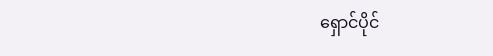ရှောင်ပိုင်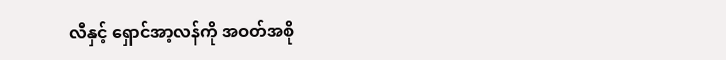လီနှင့် ရှောင်အာ့လန်ကို အဝတ်အစို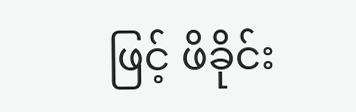ဖြင့် ဖိခိုင်း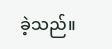ခဲ့သည်။